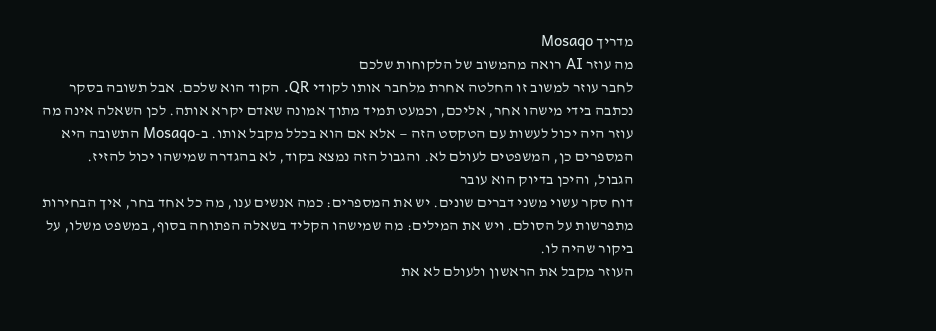מדריך Mosaqo
מה עוזר AI רואה מהמשוב של הלקוחות שלכם
לחבר עוזר למשוב זו החלטה אחרת מלחבר אותו לקודי QR. הקוד הוא שלכם. אבל תשובה בסקר נכתבה בידי מישהו אחר, אליכם, וכמעט תמיד מתוך אמונה שאדם יקרא אותה. לכן השאלה אינה מה עוזר היה יכול לעשות עם הטקסט הזה — אלא אם הוא בכלל מקבל אותו. ב-Mosaqo התשובה היא המספרים כן, המשפטים לעולם לא. והגבול הזה נמצא בקוד, לא בהגדרה שמישהו יכול להזיז.
הגבול, והיכן בדיוק הוא עובר
דוח סקר עשוי משני דברים שונים. יש את המספרים: כמה אנשים ענו, מה כל אחד בחר, איך הבחירות מתפרשות על הסולם. ויש את המילים: מה שמישהו הקליד בשאלה הפתוחה בסוף, במשפט משלו, על ביקור שהיה לו.
העוזר מקבל את הראשון ולעולם לא את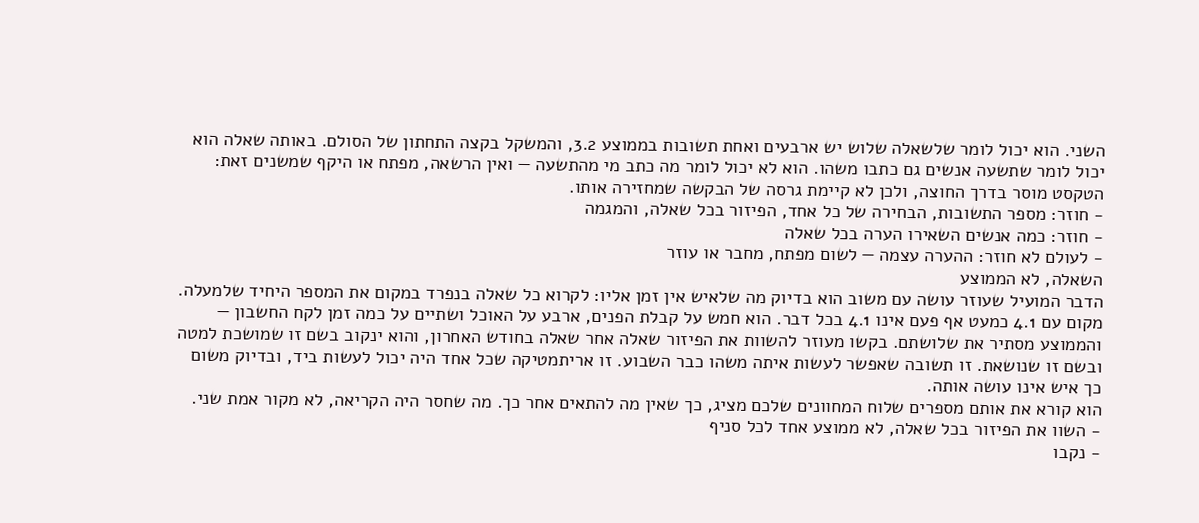השני. הוא יכול לומר שלשאלה שלוש יש ארבעים ואחת תשובות בממוצע 3.2, והמשקל בקצה התחתון של הסולם. באותה שאלה הוא יכול לומר שתשעה אנשים גם כתבו משהו. הוא לא יכול לומר מה כתב מי מהתשעה — ואין הרשאה, מפתח או היקף שמשנים זאת: הטקסט מוסר בדרך החוצה, ולכן לא קיימת גרסה של הבקשה שמחזירה אותו.
- חוזר: מספר התשובות, הבחירה של כל אחד, הפיזור בכל שאלה, והמגמה
- חוזר: כמה אנשים השאירו הערה בכל שאלה
- לעולם לא חוזר: ההערה עצמה — לשום מפתח, מחבר או עוזר
השאלה, לא הממוצע
הדבר המועיל שעוזר עושה עם משוב הוא בדיוק מה שלאיש אין זמן אליו: לקרוא כל שאלה בנפרד במקום את המספר היחיד שלמעלה.
מקום עם 4.1 כמעט אף פעם אינו 4.1 בכל דבר. הוא חמש על קבלת הפנים, ארבע על האוכל ושתיים על כמה זמן לקח החשבון — והממוצע מסתיר את שלושתם. בקשו מעוזר להשוות את הפיזור שאלה אחר שאלה בחודש האחרון, והוא ינקוב בשם זו שמושכת למטה ובשם זו שנושאת. זו תשובה שאפשר לעשות איתה משהו כבר השבוע. זו אריתמטיקה שכל אחד היה יכול לעשות ביד, ובדיוק משום כך איש אינו עושה אותה.
הוא קורא את אותם מספרים שלוח המחוונים שלכם מציג, כך שאין מה להתאים אחר כך. מה שחסר היה הקריאה, לא מקור אמת שני.
- השוו את הפיזור בכל שאלה, לא ממוצע אחד לכל סניף
- נקבו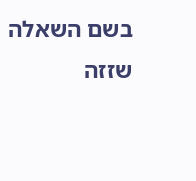בשם השאלה שזזה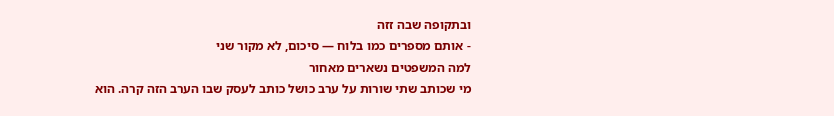ובתקופה שבה זזה
- אותם מספרים כמו בלוח — סיכום, לא מקור שני
למה המשפטים נשארים מאחור
מי שכותב שתי שורות על ערב כושל כותב לעסק שבו הערב הזה קרה. הוא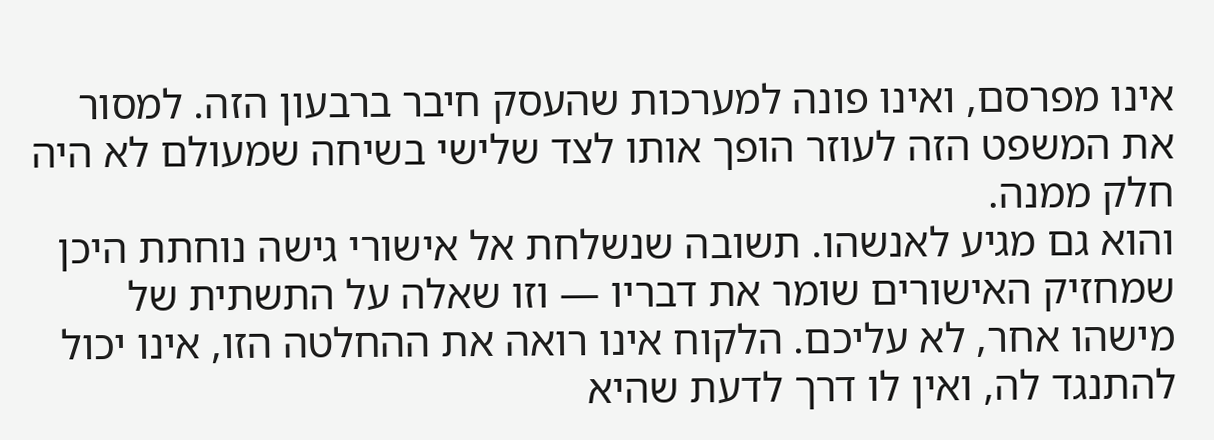אינו מפרסם, ואינו פונה למערכות שהעסק חיבר ברבעון הזה. למסור את המשפט הזה לעוזר הופך אותו לצד שלישי בשיחה שמעולם לא היה חלק ממנה.
והוא גם מגיע לאנשהו. תשובה שנשלחת אל אישורי גישה נוחתת היכן שמחזיק האישורים שומר את דבריו — וזו שאלה על התשתית של מישהו אחר, לא עליכם. הלקוח אינו רואה את ההחלטה הזו, אינו יכול להתנגד לה, ואין לו דרך לדעת שהיא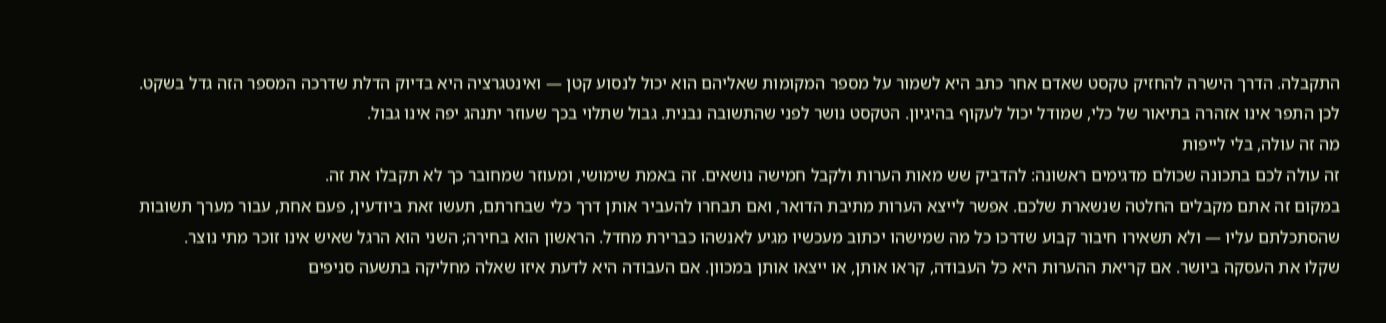התקבלה. הדרך הישרה להחזיק טקסט שאדם אחר כתב היא לשמור על מספר המקומות שאליהם הוא יכול לנסוע קטן — ואינטגרציה היא בדיוק הדלת שדרכה המספר הזה גדל בשקט.
לכן התפר אינו אזהרה בתיאור של כלי, שמודל יכול לעקוף בהיגיון. הטקסט נושר לפני שהתשובה נבנית. גבול שתלוי בכך שעוזר יתנהג יפה אינו גבול.
מה זה עולה, בלי לייפות
זה עולה לכם בתכונה שכולם מדגימים ראשונה: להדביק שש מאות הערות ולקבל חמישה נושאים. זה באמת שימושי, ומעוזר שמחובר כך לא תקבלו את זה.
במקום זה אתם מקבלים החלטה שנשארת שלכם. אפשר לייצא הערות מתיבת הדואר, ואם תבחרו להעביר אותן דרך כלי שבחרתם, תעשו זאת ביודעין, פעם אחת, עבור מערך תשובות שהסתכלתם עליו — ולא תשאירו חיבור קבוע שדרכו כל מה שמישהו יכתוב מעכשיו מגיע לאנשהו כברירת מחדל. הראשון הוא בחירה; השני הוא הרגל שאיש אינו זוכר מתי נוצר.
שקלו את העסקה ביושר. אם קריאת ההערות היא כל העבודה, קראו אותן, או ייצאו אותן במכוון. אם העבודה היא לדעת איזו שאלה מחליקה בתשעה סניפים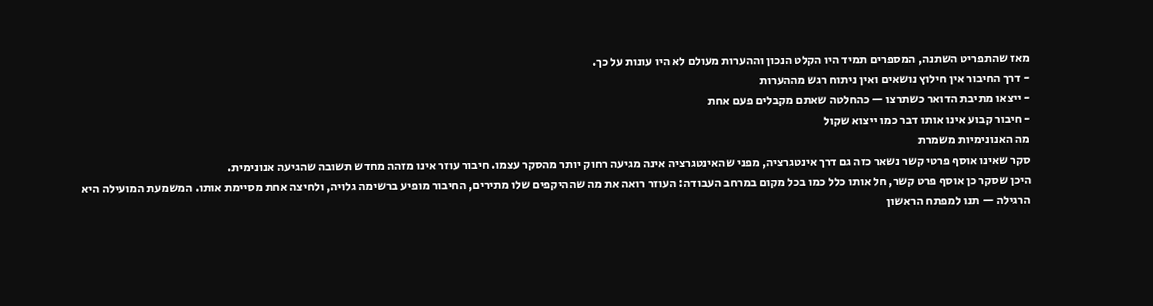מאז שהתפריט השתנה, המספרים תמיד היו הקלט הנכון וההערות מעולם לא היו עונות על כך.
- דרך החיבור אין חילוץ נושאים ואין ניתוח רגש מההערות
- ייצאו מתיבת הדואר כשתרצו — כהחלטה שאתם מקבלים פעם אחת
- חיבור קבוע אינו אותו דבר כמו ייצוא שקול
מה האנונימיות משמרת
סקר שאינו אוסף פרטי קשר נשאר כזה גם דרך אינטגרציה, מפני שהאינטגרציה אינה מגיעה רחוק יותר מהסקר עצמו. חיבור עוזר אינו מזהה מחדש תשובה שהגיעה אנונימית.
היכן שסקר כן אוסף פרט קשר, חל אותו כלל כמו בכל מקום במרחב העבודה: העוזר רואה את מה שההיקפים שלו מתירים, החיבור מופיע ברשימה גלויה, ולחיצה אחת מסיימת אותו. המשמעת המועילה היא הרגילה — תנו למפתח הראשון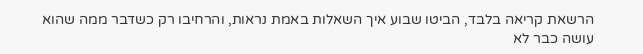הרשאת קריאה בלבד, הביטו שבוע איך השאלות באמת נראות, והרחיבו רק כשדבר ממה שהוא עושה כבר לא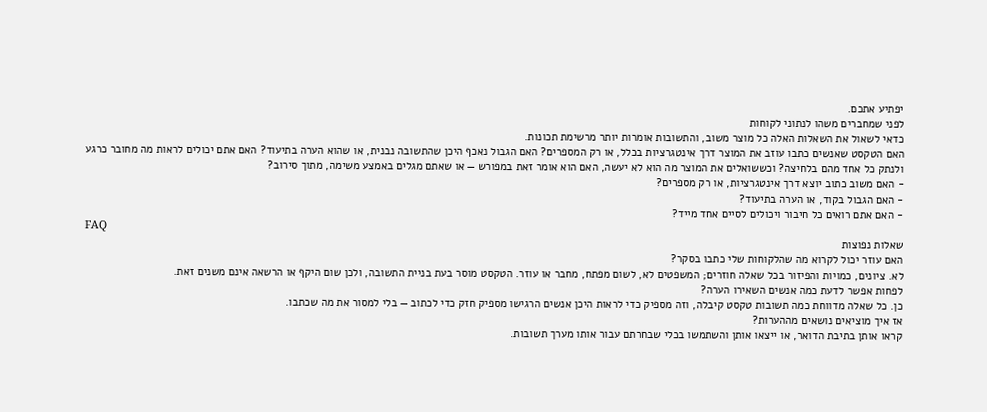יפתיע אתכם.
לפני שמחברים משהו לנתוני לקוחות
כדאי לשאול את השאלות האלה כל מוצר משוב, והתשובות אומרות יותר מרשימת תכונות.
האם הטקסט שאנשים כתבו עוזב את המוצר דרך אינטגרציות בכלל, או רק המספרים? האם הגבול נאכף היכן שהתשובה נבנית, או שהוא הערה בתיעוד? האם אתם יכולים לראות מה מחובר כרגע ולנתק כל אחד מהם בלחיצה? וכששואלים את המוצר מה הוא לא יעשה, האם הוא אומר זאת במפורש — או שאתם מגלים באמצע משימה, מתוך סירוב?
- האם משוב כתוב יוצא דרך אינטגרציות, או רק מספרים?
- האם הגבול בקוד, או הערה בתיעוד?
- האם אתם רואים כל חיבור ויכולים לסיים אחד מייד?
FAQ
שאלות נפוצות
האם עוזר יכול לקרוא מה שהלקוחות שלי כתבו בסקר?
לא. ציונים, כמויות והפיזור בכל שאלה חוזרים; המשפטים לא, לשום מפתח, מחבר או עוזר. הטקסט מוסר בעת בניית התשובה, ולכן שום היקף או הרשאה אינם משנים זאת.
לפחות אפשר לדעת כמה אנשים השאירו הערה?
כן. כל שאלה מדווחת כמה תשובות טקסט קיבלה, וזה מספיק כדי לראות היכן אנשים הרגישו מספיק חזק כדי לכתוב — בלי למסור את מה שכתבו.
אז איך מוציאים נושאים מההערות?
קראו אותן בתיבת הדואר, או ייצאו אותן והשתמשו בכלי שבחרתם עבור אותו מערך תשובות.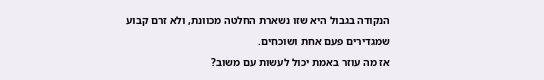הנקודה בגבול היא שזו נשארת החלטה מכוונת, ולא זרם קבוע שמגדירים פעם אחת ושוכחים.
אז מה עוזר באמת יכול לעשות עם משוב?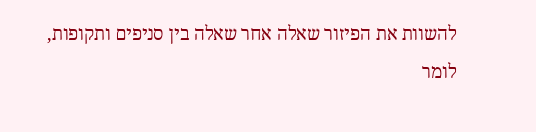להשוות את הפיזור שאלה אחר שאלה בין סניפים ותקופות, לומר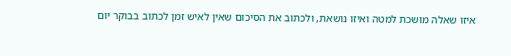איזו שאלה מושכת למטה ואיזו נושאת, ולכתוב את הסיכום שאין לאיש זמן לכתוב בבוקר יום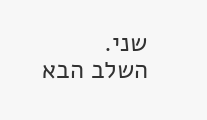שני.
השלב הבא